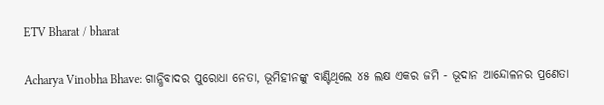ETV Bharat / bharat

Acharya Vinobha Bhave: ଗାନ୍ଧିବାଦର ପୁରୋଧା ନେତା, ଭୂମିହୀନଙ୍କୁ ବାଣ୍ଟିଥିଲେ ୪୫ ଲକ୍ଷ ଏକର ଜମି - ଭୂଦାନ ଆନ୍ଦୋଳନର ପ୍ରଣେତା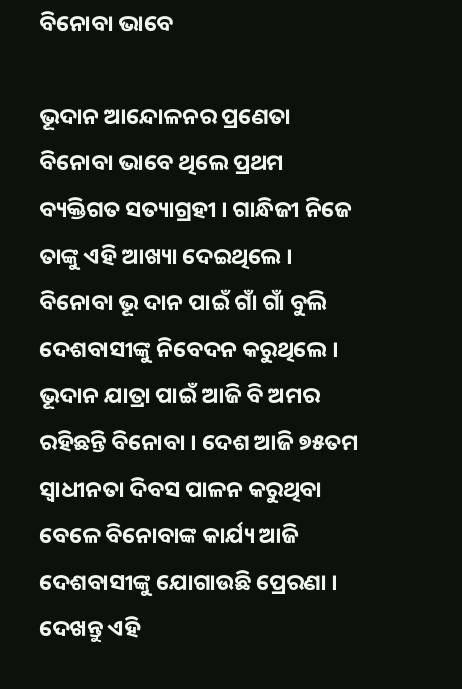ବିନୋବା ଭାବେ

ଭୂଦାନ ଆନ୍ଦୋଳନର ପ୍ରଣେତା ବିନୋବା ଭାବେ ଥିଲେ ପ୍ରଥମ ବ୍ୟକ୍ତିଗତ ସତ୍ୟାଗ୍ରହୀ । ଗାନ୍ଧିଜୀ ନିଜେ ତାଙ୍କୁ ଏହି ଆଖ୍ୟା ଦେଇଥିଲେ । ବିନୋବା ଭୂ ଦାନ ପାଇଁ ଗାଁ ଗାଁ ବୁଲି ଦେଶବାସୀଙ୍କୁ ନିବେଦନ କରୁଥିଲେ । ଭୂଦାନ ଯାତ୍ରା ପାଇଁ ଆଜି ବି ଅମର ରହିଛନ୍ତି ବିନୋବା । ଦେଶ ଆଜି ୭୫ତମ ସ୍ବାଧୀନତା ଦିବସ ପାଳନ କରୁଥିବା ବେଳେ ବିନୋବାଙ୍କ କାର୍ଯ୍ୟ ଆଜି ଦେଶବାସୀଙ୍କୁ ଯୋଗାଉଛି ପ୍ରେରଣା । ଦେଖନ୍ତୁ ଏହି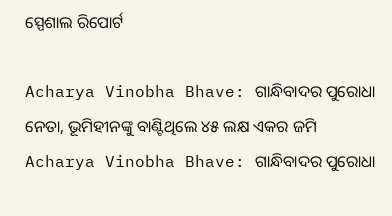ସ୍ପେଶାଲ ରିପୋର୍ଟ

Acharya Vinobha Bhave: ଗାନ୍ଧିବାଦର ପୁରୋଧା ନେତା, ଭୂମିହୀନଙ୍କୁ ବାଣ୍ଟିଥିଲେ ୪୫ ଲକ୍ଷ ଏକର ଜମି
Acharya Vinobha Bhave: ଗାନ୍ଧିବାଦର ପୁରୋଧା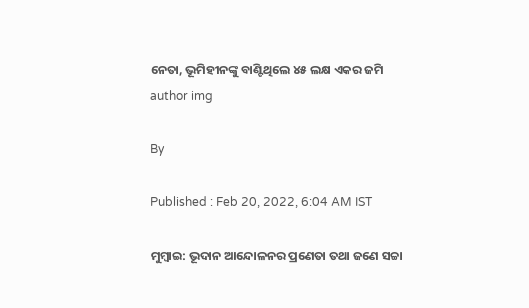ନେତା, ଭୂମିହୀନଙ୍କୁ ବାଣ୍ଟିଥିଲେ ୪୫ ଲକ୍ଷ ଏକର ଜମି
author img

By

Published : Feb 20, 2022, 6:04 AM IST

ମୁମ୍ବାଇ: ଭୂଦାନ ଆନ୍ଦୋଳନର ପ୍ରଣେତା ତଥା ଜଣେ ସଚ୍ଚା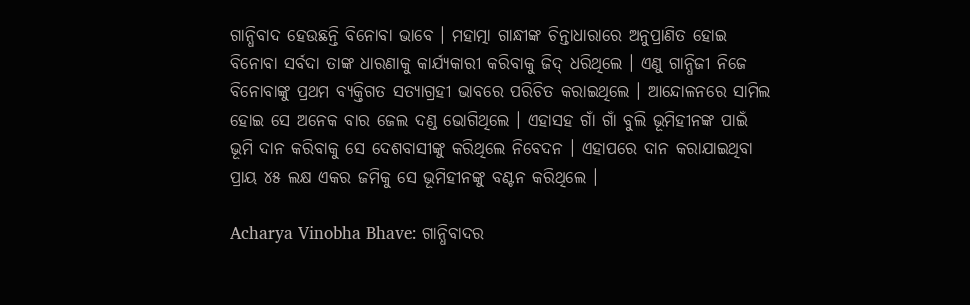ଗାନ୍ଧିବାଦ ହେଉଛନ୍ତି ବିନୋବା ଭାବେ । ମହାତ୍ମା ଗାନ୍ଧୀଙ୍କ ଚିନ୍ତାଧାରାରେ ଅନୁପ୍ରାଣିତ ହୋଇ ବିନୋବା ସର୍ବଦା ତାଙ୍କ ଧାରଣାକୁ କାର୍ଯ୍ୟକାରୀ କରିବାକୁ ଜିଦ୍ ଧରିଥିଲେ । ଏଣୁ ଗାନ୍ଧିଜୀ ନିଜେ ବିନୋବାଙ୍କୁ ପ୍ରଥମ ବ୍ୟକ୍ତିଗତ ସତ୍ୟାଗ୍ରହୀ ଭାବରେ ପରିଚିତ କରାଇଥିଲେ । ଆନ୍ଦୋଳନରେ ସାମିଲ ହୋଇ ସେ ଅନେକ ବାର ଜେଲ ଦଣ୍ଡ ଭୋଗିଥିଲେ । ଏହାସହ ଗାଁ ଗାଁ ବୁଲି ଭୂମିହୀନଙ୍କ ପାଇଁ ଭୂମି ଦାନ କରିବାକୁ ସେ ଦେଶବାସୀଙ୍କୁ କରିଥିଲେ ନିବେଦନ । ଏହାପରେ ଦାନ କରାଯାଇଥିବା ପ୍ରାୟ ୪୫ ଲକ୍ଷ ଏକର ଜମିକୁ ସେ ଭୂମିହୀନଙ୍କୁ ବଣ୍ଟନ କରିଥିଲେ ।

Acharya Vinobha Bhave: ଗାନ୍ଧିବାଦର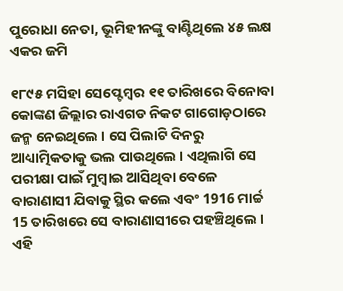ପୁରୋଧା ନେତା, ଭୂମିହୀନଙ୍କୁ ବାଣ୍ଟିଥିଲେ ୪୫ ଲକ୍ଷ ଏକର ଜମି

୧୮୯୫ ମସିହା ସେପ୍ଟେମ୍ବର ୧୧ ତାରିଖରେ ବିନୋବା କୋଙ୍କଣ ଜିଲ୍ଲାର ରାଏଗଡ ନିକଟ ଗାଗୋଡ଼ଠାରେ ଜନ୍ମ ନେଇଥିଲେ । ସେ ପିଲାଟି ଦିନରୁ ଆଧ୍ୟାତ୍ମିକତାକୁ ଭଲ ପାଉଥିଲେ । ଏଥିଲାଗି ସେ ପରୀକ୍ଷା ପାଇଁ ମୁମ୍ବାଇ ଆସିଥିବା ବେଳେ ବାରାଣାସୀ ଯିବାକୁ ସ୍ଥିର କଲେ ଏବଂ 1916 ମାର୍ଚ୍ଚ 15 ତାରିଖରେ ସେ ବାରାଣାସୀରେ ପହଞ୍ଚିଥିଲେ । ଏହି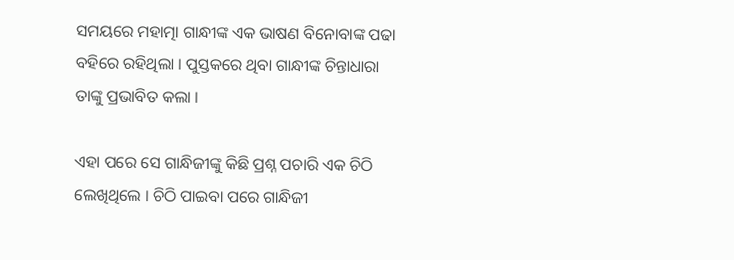ସମୟରେ ମହାତ୍ମା ଗାନ୍ଧୀଙ୍କ ଏକ ଭାଷଣ ବିନୋବାଙ୍କ ପଢା ବହିରେ ରହିଥିଲା । ପୁସ୍ତକରେ ଥିବା ଗାନ୍ଧୀଙ୍କ ଚିନ୍ତାଧାରା ତାଙ୍କୁ ପ୍ରଭାବିତ କଲା ।

ଏହା ପରେ ସେ ଗାନ୍ଧିଜୀଙ୍କୁ କିଛି ପ୍ରଶ୍ନ ପଚାରି ଏକ ଚିଠି ଲେଖିଥିଲେ । ଚିଠି ପାଇବା ପରେ ଗାନ୍ଧିଜୀ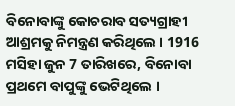ବିନୋବାଙ୍କୁ କୋଚରାବ ସତ୍ୟଗ୍ରାହୀ ଆଶ୍ରମକୁ ନିମନ୍ତ୍ରଣ କରିଥିଲେ । 1916 ମସିହା ଜୁନ 7 ତାରିଖରେ, ବିନୋବା ପ୍ରଥମେ ବାପୁଙ୍କୁ ଭେଟିଥିଲେ ।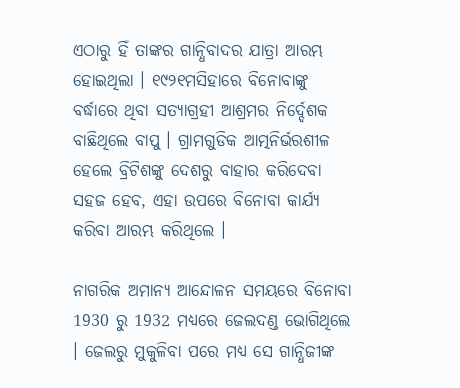ଏଠାରୁ ହିଁ ତାଙ୍କର ଗାନ୍ଧିବାଦର ଯାତ୍ରା ଆରମ୍ଭ ହୋଇଥିଲା । ୧୯୨୧ମସିହାରେ ବିନୋବାଙ୍କୁ ବର୍ଦ୍ଧାରେ ଥିବା ସତ୍ୟାଗ୍ରହୀ ଆଶ୍ରମର ନିର୍ଦ୍ଦେଶକ ବାଛିଥିଲେ ବାପୁ । ଗ୍ରାମଗୁଡିକ ଆତ୍ମନିର୍ଭରଶୀଳ ହେଲେ ବ୍ରିଟିଶଙ୍କୁ ଦେଶରୁ ବାହାର କରିଦେବା ସହଜ ହେବ, ଏହା ଉପରେ ବିନୋବା କାର୍ଯ୍ୟ କରିବା ଆରମ୍ଭ କରିଥିଲେ ।

ନାଗରିକ ଅମାନ୍ୟ ଆନ୍ଦୋଳନ ସମୟରେ ବିନୋବା 1930 ରୁ 1932 ମଧ୍ୟରେ ଜେଲଦଣ୍ଡ ଭୋଗିଥିଲେ । ଜେଲରୁ ମୁକୁଳିବା ପରେ ମଧ୍ୟ ସେ ଗାନ୍ଧିଜୀଙ୍କ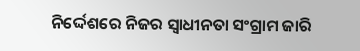ନିର୍ଦ୍ଦେଶରେ ନିଜର ସ୍ବାଧୀନତା ସଂଗ୍ରାମ ଜାରି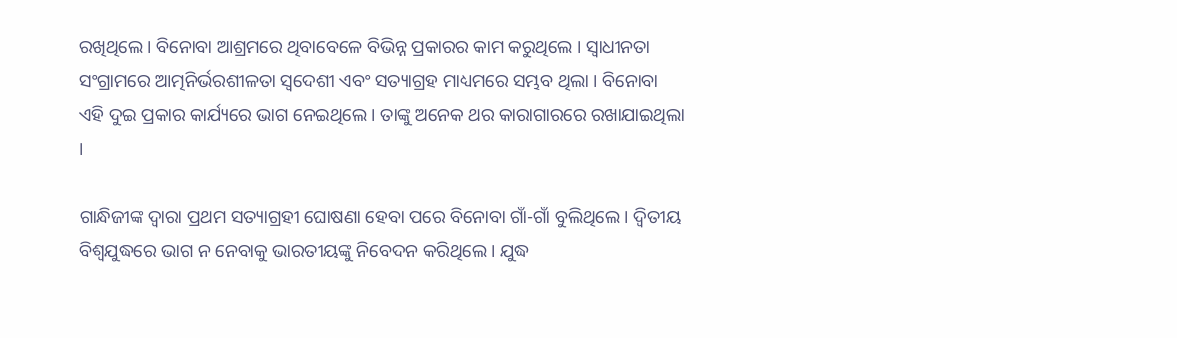ରଖିଥିଲେ । ବିନୋବା ଆଶ୍ରମରେ ଥିବାବେଳେ ବିଭିନ୍ନ ପ୍ରକାରର କାମ କରୁଥିଲେ । ସ୍ବାଧୀନତା ସଂଗ୍ରାମରେ ଆତ୍ମନିର୍ଭରଶୀଳତା ସ୍ବଦେଶୀ ଏବଂ ସତ୍ୟାଗ୍ରହ ମାଧ୍ୟମରେ ସମ୍ଭବ ଥିଲା । ବିନୋବା ଏହି ଦୁଇ ପ୍ରକାର କାର୍ଯ୍ୟରେ ଭାଗ ନେଇଥିଲେ । ତାଙ୍କୁ ଅନେକ ଥର କାରାଗାରରେ ରଖାଯାଇଥିଲା ।

ଗାନ୍ଧିଜୀଙ୍କ ଦ୍ବାରା ପ୍ରଥମ ସତ୍ୟାଗ୍ରହୀ ଘୋଷଣା ହେବା ପରେ ବିନୋବା ଗାଁ-ଗାଁ ବୁଲିଥିଲେ । ଦ୍ବିତୀୟ ବିଶ୍ବଯୁଦ୍ଧରେ ଭାଗ ନ ନେବାକୁ ଭାରତୀୟଙ୍କୁ ନିବେଦନ କରିଥିଲେ । ଯୁଦ୍ଧ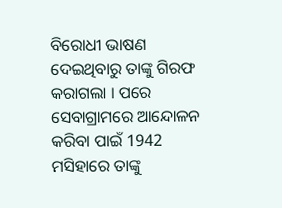ବିରୋଧୀ ଭାଷଣ ଦେଇଥିବାରୁ ତାଙ୍କୁ ଗିରଫ କରାଗଲା । ପରେ ସେବାଗ୍ରାମରେ ଆନ୍ଦୋଳନ କରିବା ପାଇଁ 1942 ମସିହାରେ ତାଙ୍କୁ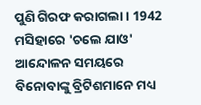ପୁଣି ଗିରଫ କରାଗଲା । 1942 ମସିହାରେ 'ଚଲେ ଯାଓ' ଆନ୍ଦୋଳନ ସମୟରେ ବିନୋବାଙ୍କୁ ବ୍ରିଟିଶମାନେ ମଧ୍ୟ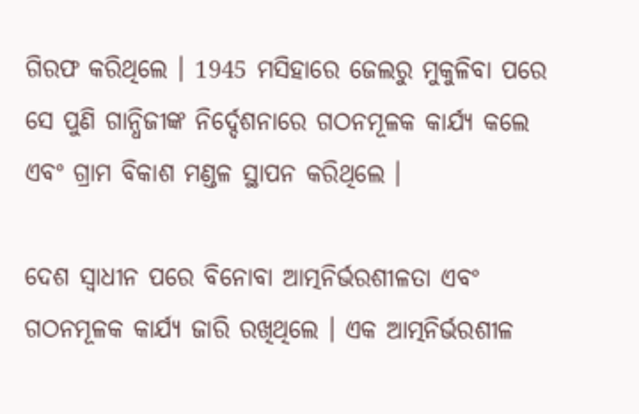ଗିରଫ କରିଥିଲେ । 1945 ମସିହାରେ ଜେଲରୁ ମୁକୁଳିବା ପରେ ସେ ପୁଣି ଗାନ୍ଧିଜୀଙ୍କ ନିର୍ଦ୍ଦେଶନାରେ ଗଠନମୂଳକ କାର୍ଯ୍ୟ କଲେ ଏବଂ ଗ୍ରାମ ବିକାଶ ମଣ୍ଡଳ ସ୍ଥାପନ କରିଥିଲେ ।

ଦେଶ ସ୍ବାଧୀନ ପରେ ବିନୋବା ଆତ୍ମନିର୍ଭରଶୀଳତା ଏବଂ ଗଠନମୂଳକ କାର୍ଯ୍ୟ ଜାରି ରଖିଥିଲେ । ଏକ ଆତ୍ମନିର୍ଭରଶୀଳ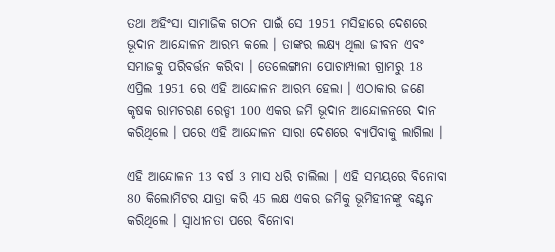ତଥା ଅହିଂସା ସାମାଜିକ ଗଠନ ପାଇଁ ସେ 1951 ମସିହାରେ ଦେଶରେ ଭୂଦାନ ଆନ୍ଦୋଳନ ଆରମ୍ଭ କଲେ । ତାଙ୍କର ଲକ୍ଷ୍ୟ ଥିଲା ଜୀବନ ଏବଂ ସମାଜକୁ ପରିବର୍ତ୍ତନ କରିବା । ତେଲେଙ୍ଗାନା ପୋଚାମ୍ପାଲୀ ଗ୍ରାମରୁ 18 ଏପ୍ରିଲ 1951 ରେ ଏହି ଆନ୍ଦୋଳନ ଆରମ୍ଭ ହେଲା । ଏଠାକାର ଜଣେ କୃଷକ ରାମଚରଣ ରେଡ୍ଡୀ 100 ଏକର ଜମି ଭୂଦାନ ଆନ୍ଦୋଳନରେ ଦାନ କରିଥିଲେ । ପରେ ଏହି ଆନ୍ଦୋଳନ ସାରା ଦେଶରେ ବ୍ୟାପିବାକୁ ଲାଗିଲା ।

ଏହି ଆନ୍ଦୋଳନ 13 ବର୍ଷ 3 ମାସ ଧରି ଚାଲିଲା । ଏହି ସମୟରେ ବିନୋବା 80 କିଲୋମିଟର ଯାତ୍ରା କରି 45 ଲକ୍ଷ ଏକର ଜମିକୁ ଭୂମିହୀନଙ୍କୁ ବଣ୍ଟନ କରିଥିଲେ । ସ୍ବାଧୀନତା ପରେ ବିନୋବା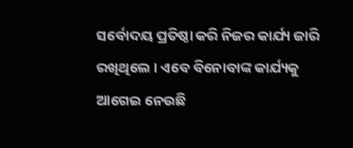ସର୍ବୋଦୟ ପ୍ରତିଷ୍ଠା କରି ନିଜର କାର୍ଯ୍ୟ ଜାରି ରଖିଥିଲେ । ଏବେ ବିନୋବାଙ୍କ କାର୍ଯ୍ୟକୁ ଆଗେଇ ନେଉଛି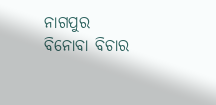ନାଗପୁର ବିନୋବା ବିଚାର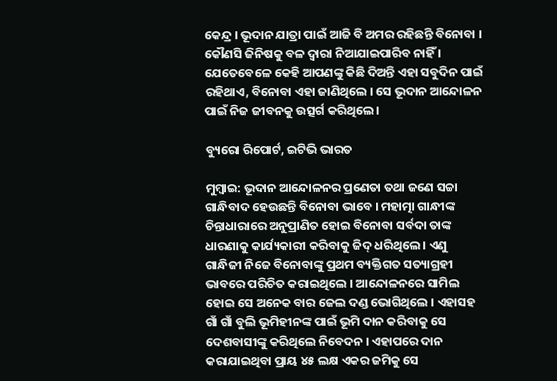କେନ୍ଦ୍ର । ଭୂଦାନ ଯାତ୍ରା ପାଇଁ ଆଜି ବି ଅମର ରହିଛନ୍ତି ବିନୋବା । କୌଣସି ଜିନିଷକୁ ବଳ ଦ୍ବାରା ନିଆଯାଇପାରିବ ନାହିଁ । ଯେତେବେଳେ କେହି ଆପଣଙ୍କୁ କିଛି ଦିଅନ୍ତି ଏହା ସବୁଦିନ ପାଇଁ ରହିଥାଏ, ବିନୋବା ଏହା ଜାଣିଥିଲେ । ସେ ଭୂଦାନ ଆନ୍ଦୋଳନ ପାଇଁ ନିଜ ଜୀବନକୁ ଉତ୍ସର୍ଗ କରିଥିଲେ ।

ବ୍ୟୁରୋ ରିପୋର୍ଟ, ଇଟିଭି ଭାରତ

ମୁମ୍ବାଇ: ଭୂଦାନ ଆନ୍ଦୋଳନର ପ୍ରଣେତା ତଥା ଜଣେ ସଚ୍ଚା ଗାନ୍ଧିବାଦ ହେଉଛନ୍ତି ବିନୋବା ଭାବେ । ମହାତ୍ମା ଗାନ୍ଧୀଙ୍କ ଚିନ୍ତାଧାରାରେ ଅନୁପ୍ରାଣିତ ହୋଇ ବିନୋବା ସର୍ବଦା ତାଙ୍କ ଧାରଣାକୁ କାର୍ଯ୍ୟକାରୀ କରିବାକୁ ଜିଦ୍ ଧରିଥିଲେ । ଏଣୁ ଗାନ୍ଧିଜୀ ନିଜେ ବିନୋବାଙ୍କୁ ପ୍ରଥମ ବ୍ୟକ୍ତିଗତ ସତ୍ୟାଗ୍ରହୀ ଭାବରେ ପରିଚିତ କରାଇଥିଲେ । ଆନ୍ଦୋଳନରେ ସାମିଲ ହୋଇ ସେ ଅନେକ ବାର ଜେଲ ଦଣ୍ଡ ଭୋଗିଥିଲେ । ଏହାସହ ଗାଁ ଗାଁ ବୁଲି ଭୂମିହୀନଙ୍କ ପାଇଁ ଭୂମି ଦାନ କରିବାକୁ ସେ ଦେଶବାସୀଙ୍କୁ କରିଥିଲେ ନିବେଦନ । ଏହାପରେ ଦାନ କରାଯାଇଥିବା ପ୍ରାୟ ୪୫ ଲକ୍ଷ ଏକର ଜମିକୁ ସେ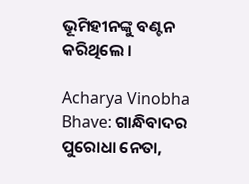ଭୂମିହୀନଙ୍କୁ ବଣ୍ଟନ କରିଥିଲେ ।

Acharya Vinobha Bhave: ଗାନ୍ଧିବାଦର ପୁରୋଧା ନେତା,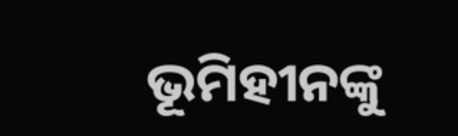ଭୂମିହୀନଙ୍କୁ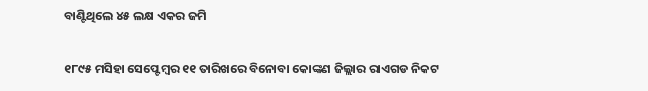ବାଣ୍ଟିଥିଲେ ୪୫ ଲକ୍ଷ ଏକର ଜମି

୧୮୯୫ ମସିହା ସେପ୍ଟେମ୍ବର ୧୧ ତାରିଖରେ ବିନୋବା କୋଙ୍କଣ ଜିଲ୍ଲାର ରାଏଗଡ ନିକଟ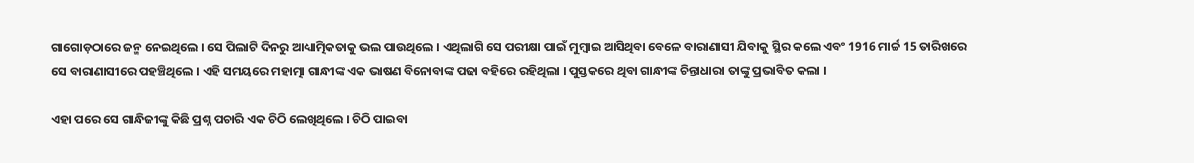ଗାଗୋଡ଼ଠାରେ ଜନ୍ମ ନେଇଥିଲେ । ସେ ପିଲାଟି ଦିନରୁ ଆଧ୍ୟାତ୍ମିକତାକୁ ଭଲ ପାଉଥିଲେ । ଏଥିଲାଗି ସେ ପରୀକ୍ଷା ପାଇଁ ମୁମ୍ବାଇ ଆସିଥିବା ବେଳେ ବାରାଣାସୀ ଯିବାକୁ ସ୍ଥିର କଲେ ଏବଂ 1916 ମାର୍ଚ୍ଚ 15 ତାରିଖରେ ସେ ବାରାଣାସୀରେ ପହଞ୍ଚିଥିଲେ । ଏହି ସମୟରେ ମହାତ୍ମା ଗାନ୍ଧୀଙ୍କ ଏକ ଭାଷଣ ବିନୋବାଙ୍କ ପଢା ବହିରେ ରହିଥିଲା । ପୁସ୍ତକରେ ଥିବା ଗାନ୍ଧୀଙ୍କ ଚିନ୍ତାଧାରା ତାଙ୍କୁ ପ୍ରଭାବିତ କଲା ।

ଏହା ପରେ ସେ ଗାନ୍ଧିଜୀଙ୍କୁ କିଛି ପ୍ରଶ୍ନ ପଚାରି ଏକ ଚିଠି ଲେଖିଥିଲେ । ଚିଠି ପାଇବା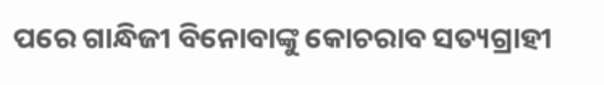ପରେ ଗାନ୍ଧିଜୀ ବିନୋବାଙ୍କୁ କୋଚରାବ ସତ୍ୟଗ୍ରାହୀ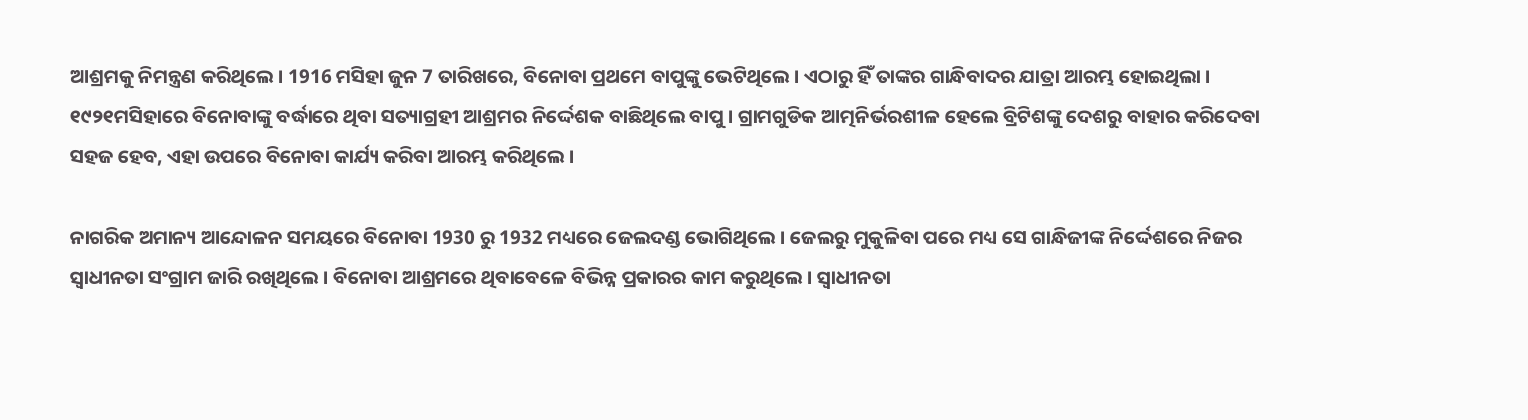ଆଶ୍ରମକୁ ନିମନ୍ତ୍ରଣ କରିଥିଲେ । 1916 ମସିହା ଜୁନ 7 ତାରିଖରେ, ବିନୋବା ପ୍ରଥମେ ବାପୁଙ୍କୁ ଭେଟିଥିଲେ । ଏଠାରୁ ହିଁ ତାଙ୍କର ଗାନ୍ଧିବାଦର ଯାତ୍ରା ଆରମ୍ଭ ହୋଇଥିଲା । ୧୯୨୧ମସିହାରେ ବିନୋବାଙ୍କୁ ବର୍ଦ୍ଧାରେ ଥିବା ସତ୍ୟାଗ୍ରହୀ ଆଶ୍ରମର ନିର୍ଦ୍ଦେଶକ ବାଛିଥିଲେ ବାପୁ । ଗ୍ରାମଗୁଡିକ ଆତ୍ମନିର୍ଭରଶୀଳ ହେଲେ ବ୍ରିଟିଶଙ୍କୁ ଦେଶରୁ ବାହାର କରିଦେବା ସହଜ ହେବ, ଏହା ଉପରେ ବିନୋବା କାର୍ଯ୍ୟ କରିବା ଆରମ୍ଭ କରିଥିଲେ ।

ନାଗରିକ ଅମାନ୍ୟ ଆନ୍ଦୋଳନ ସମୟରେ ବିନୋବା 1930 ରୁ 1932 ମଧ୍ୟରେ ଜେଲଦଣ୍ଡ ଭୋଗିଥିଲେ । ଜେଲରୁ ମୁକୁଳିବା ପରେ ମଧ୍ୟ ସେ ଗାନ୍ଧିଜୀଙ୍କ ନିର୍ଦ୍ଦେଶରେ ନିଜର ସ୍ବାଧୀନତା ସଂଗ୍ରାମ ଜାରି ରଖିଥିଲେ । ବିନୋବା ଆଶ୍ରମରେ ଥିବାବେଳେ ବିଭିନ୍ନ ପ୍ରକାରର କାମ କରୁଥିଲେ । ସ୍ବାଧୀନତା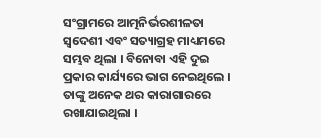ସଂଗ୍ରାମରେ ଆତ୍ମନିର୍ଭରଶୀଳତା ସ୍ବଦେଶୀ ଏବଂ ସତ୍ୟାଗ୍ରହ ମାଧ୍ୟମରେ ସମ୍ଭବ ଥିଲା । ବିନୋବା ଏହି ଦୁଇ ପ୍ରକାର କାର୍ଯ୍ୟରେ ଭାଗ ନେଇଥିଲେ । ତାଙ୍କୁ ଅନେକ ଥର କାରାଗାରରେ ରଖାଯାଇଥିଲା ।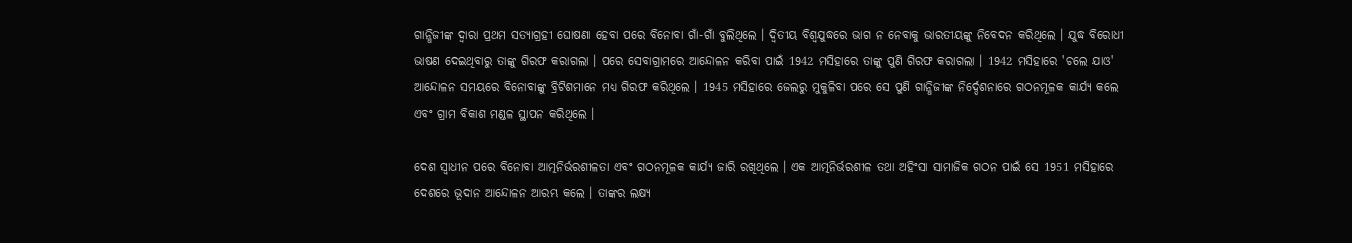ଗାନ୍ଧିଜୀଙ୍କ ଦ୍ବାରା ପ୍ରଥମ ସତ୍ୟାଗ୍ରହୀ ଘୋଷଣା ହେବା ପରେ ବିନୋବା ଗାଁ-ଗାଁ ବୁଲିଥିଲେ । ଦ୍ବିତୀୟ ବିଶ୍ବଯୁଦ୍ଧରେ ଭାଗ ନ ନେବାକୁ ଭାରତୀୟଙ୍କୁ ନିବେଦନ କରିଥିଲେ । ଯୁଦ୍ଧ ବିରୋଧୀ ଭାଷଣ ଦେଇଥିବାରୁ ତାଙ୍କୁ ଗିରଫ କରାଗଲା । ପରେ ସେବାଗ୍ରାମରେ ଆନ୍ଦୋଳନ କରିବା ପାଇଁ 1942 ମସିହାରେ ତାଙ୍କୁ ପୁଣି ଗିରଫ କରାଗଲା । 1942 ମସିହାରେ 'ଚଲେ ଯାଓ' ଆନ୍ଦୋଳନ ସମୟରେ ବିନୋବାଙ୍କୁ ବ୍ରିଟିଶମାନେ ମଧ୍ୟ ଗିରଫ କରିଥିଲେ । 1945 ମସିହାରେ ଜେଲରୁ ମୁକୁଳିବା ପରେ ସେ ପୁଣି ଗାନ୍ଧିଜୀଙ୍କ ନିର୍ଦ୍ଦେଶନାରେ ଗଠନମୂଳକ କାର୍ଯ୍ୟ କଲେ ଏବଂ ଗ୍ରାମ ବିକାଶ ମଣ୍ଡଳ ସ୍ଥାପନ କରିଥିଲେ ।

ଦେଶ ସ୍ବାଧୀନ ପରେ ବିନୋବା ଆତ୍ମନିର୍ଭରଶୀଳତା ଏବଂ ଗଠନମୂଳକ କାର୍ଯ୍ୟ ଜାରି ରଖିଥିଲେ । ଏକ ଆତ୍ମନିର୍ଭରଶୀଳ ତଥା ଅହିଂସା ସାମାଜିକ ଗଠନ ପାଇଁ ସେ 1951 ମସିହାରେ ଦେଶରେ ଭୂଦାନ ଆନ୍ଦୋଳନ ଆରମ୍ଭ କଲେ । ତାଙ୍କର ଲକ୍ଷ୍ୟ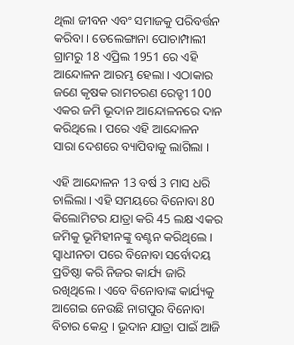ଥିଲା ଜୀବନ ଏବଂ ସମାଜକୁ ପରିବର୍ତ୍ତନ କରିବା । ତେଲେଙ୍ଗାନା ପୋଚାମ୍ପାଲୀ ଗ୍ରାମରୁ 18 ଏପ୍ରିଲ 1951 ରେ ଏହି ଆନ୍ଦୋଳନ ଆରମ୍ଭ ହେଲା । ଏଠାକାର ଜଣେ କୃଷକ ରାମଚରଣ ରେଡ୍ଡୀ 100 ଏକର ଜମି ଭୂଦାନ ଆନ୍ଦୋଳନରେ ଦାନ କରିଥିଲେ । ପରେ ଏହି ଆନ୍ଦୋଳନ ସାରା ଦେଶରେ ବ୍ୟାପିବାକୁ ଲାଗିଲା ।

ଏହି ଆନ୍ଦୋଳନ 13 ବର୍ଷ 3 ମାସ ଧରି ଚାଲିଲା । ଏହି ସମୟରେ ବିନୋବା 80 କିଲୋମିଟର ଯାତ୍ରା କରି 45 ଲକ୍ଷ ଏକର ଜମିକୁ ଭୂମିହୀନଙ୍କୁ ବଣ୍ଟନ କରିଥିଲେ । ସ୍ବାଧୀନତା ପରେ ବିନୋବା ସର୍ବୋଦୟ ପ୍ରତିଷ୍ଠା କରି ନିଜର କାର୍ଯ୍ୟ ଜାରି ରଖିଥିଲେ । ଏବେ ବିନୋବାଙ୍କ କାର୍ଯ୍ୟକୁ ଆଗେଇ ନେଉଛି ନାଗପୁର ବିନୋବା ବିଚାର କେନ୍ଦ୍ର । ଭୂଦାନ ଯାତ୍ରା ପାଇଁ ଆଜି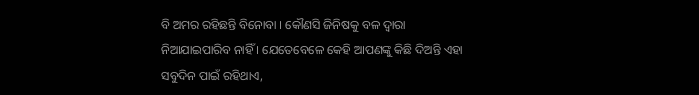ବି ଅମର ରହିଛନ୍ତି ବିନୋବା । କୌଣସି ଜିନିଷକୁ ବଳ ଦ୍ବାରା ନିଆଯାଇପାରିବ ନାହିଁ । ଯେତେବେଳେ କେହି ଆପଣଙ୍କୁ କିଛି ଦିଅନ୍ତି ଏହା ସବୁଦିନ ପାଇଁ ରହିଥାଏ,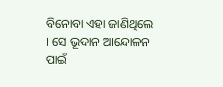ବିନୋବା ଏହା ଜାଣିଥିଲେ । ସେ ଭୂଦାନ ଆନ୍ଦୋଳନ ପାଇଁ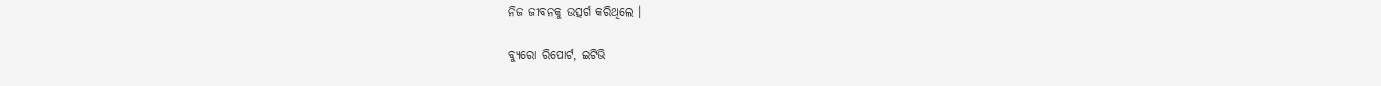ନିଜ ଜୀବନକୁ ଉତ୍ସର୍ଗ କରିଥିଲେ ।

ବ୍ୟୁରୋ ରିପୋର୍ଟ, ଇଟିଭି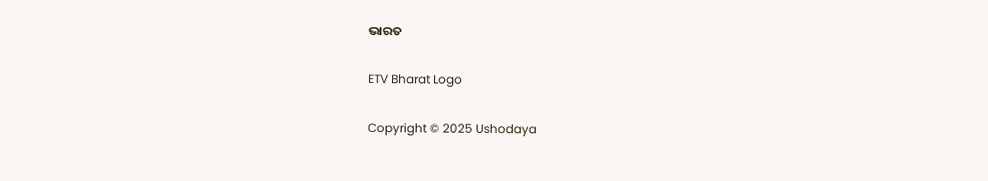ଭାରତ

ETV Bharat Logo

Copyright © 2025 Ushodaya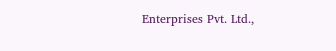Enterprises Pvt. Ltd.,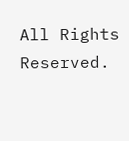All Rights Reserved.